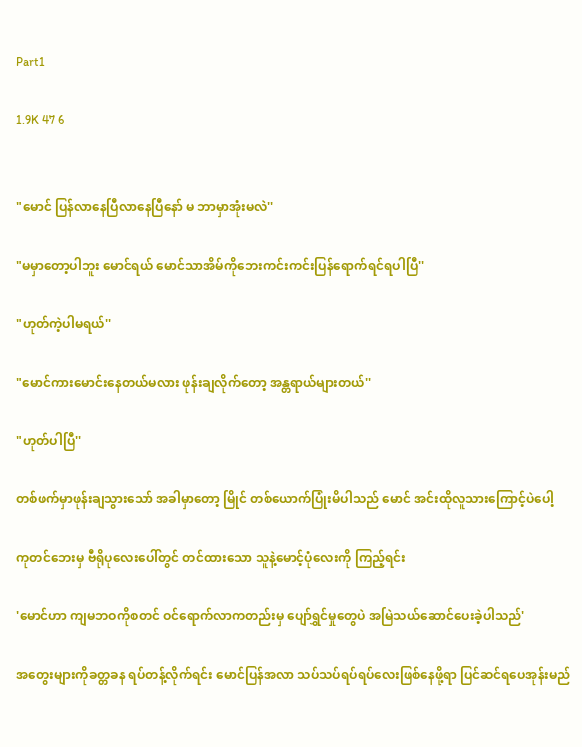Part1

1.9K 47 6


"မောင် ပြန်လာနေပြီလာနေပြီနော် မ ဘာမှာအုံးမလဲ''

"မမှာတော့ပါဘူး မောင်ရယ် မောင်သာအိမ်ကိုဘေးကင်းကင်းပြန်ရောက်ရင်ရပါပြီ''

"ဟုတ်ကဲ့ပါမရယ်''

"မောင်ကားမောင်းနေတယ်မလား ဖုန်းချလိုက်တော့ အန္တရာယ်များတယ်''

"ဟုတ်ပါပြီ''

တစ်ဖက်မှာဖုန်းချသွားသော် အခါမှာတော့ မြိုင် တစ်ယောက်ပြုံးမိပါသည် မောင် အင်းထိုလူသားကြောင့်ပဲပေါ့

ကုတင်ဘေးမှ ဗီရိုပုလေးပေါ်တွင် တင်ထားသော သူနဲ့မောင့်ပုံလေးကို ကြည့်ရင်း

'မောင်ဟာ ကျမဘဝကိုစတင် ဝင်ရောက်လာကတည်းမှ ပျော်ရွှင်မှုတွေပဲ အမြဲသယ်ဆောင်ပေးခဲ့ပါသည်'

အတွေးများကိုခတ္တခန ရပ်တန့်လိုက်ရင်း မောင်ပြန်အလာ သပ်သပ်ရပ်ရပ်လေးဖြစ်နေဖို့ရာ ပြင်ဆင်ရပေအုန်းမည်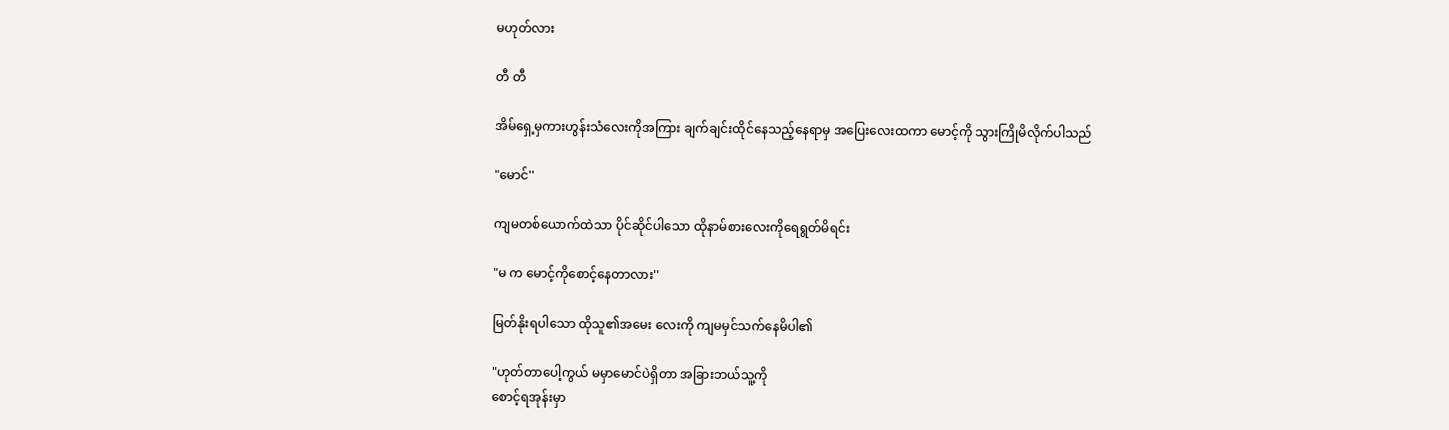မဟုတ်လား

တီ တီ

အိမ်ရှေ့မှကားဟွန်းသံလေးကိုအကြား ချက်ချင်းထိုင်နေသည့်နေရာမှ အပြေးလေးထကာ မောင့်ကို သွားကြိုမိလိုက်ပါသည်

"မောင်''

ကျမတစ်ယောက်ထဲသာ ပိုင်ဆိုင်ပါသော ထိုနာမ်စားလေးကိုရေရွတ်မိရင်း

"မ က မောင့်ကိုစောင့်နေတာလား''

မြတ်နိုးရပါသော ထိုသူ၏အမေး လေးကို ကျမမှင်သက်နေမိပါ၏

"ဟုတ်တာပေါ့ကွယ် မမှာမောင်ပဲရှိတာ အခြားဘယ်သူ့ကို
စောင့်ရအုန်းမှာ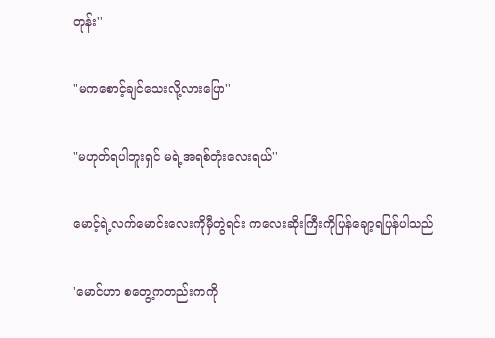တုန်း''

"မကစောင့်ချင်သေးလို့လားပြော''

"မဟုတ်ရပါဘူးရှင် မရဲ့အရစ်တုံးလေးရယ်''

မောင့်ရဲ့လက်မောင်းလေးကိုမှီတွဲရင်း ကလေးဆိုးကြီးကိုပြန်ချော့ရပြန်ပါသည်

'မောင်ဟာ စတွေ့ကတည်းကကို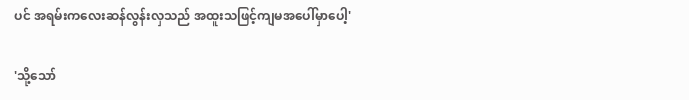ပင် အရမ်းကလေးဆန်လွန်းလှသည် အထူးသဖြင့်ကျမအပေါ်မှာပေါ့'

'သို့သော်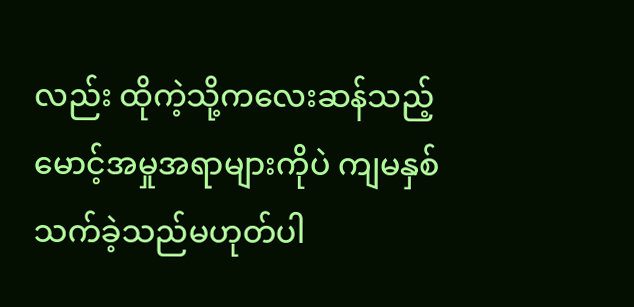လည်း ထိုကဲ့သို့ကလေးဆန်သည့်မောင့်အမှုအရာများကိုပဲ ကျမနှစ်သက်ခဲ့သည်မဟုတ်ပါ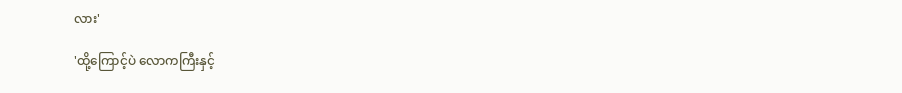လား'

'ထို့ကြောင့်ပဲ လောကကြီးနှင့်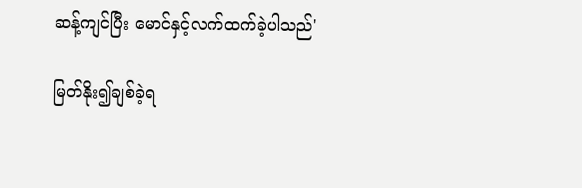ဆန့်ကျင်ပြီး မောင်နှင့်လက်ထက်ခဲ့ပါသည်'

မြတ်နိုး၍ချစ်ခဲ့ရ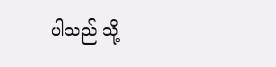ပါသည် သို့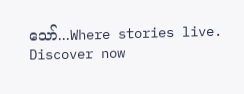သော်...Where stories live. Discover now